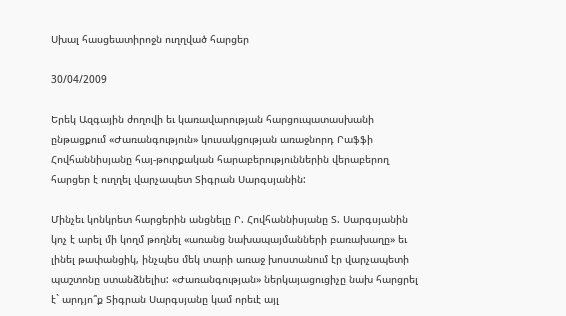Սխալ հասցեատիրոջն ուղղված հարցեր

30/04/2009

Երեկ Ազգային ժողովի եւ կառավարության հարցուպատասխանի ընթացքում «Ժառանգություն» կուսակցության առաջնորդ Րաֆֆի Հովհաննիսյանը հայ-թուրքական հարաբերություններին վերաբերող հարցեր է ուղղել վարչապետ Տիգրան Սարգսյանին:

Մինչեւ կոնկրետ հարցերին անցնելը Ր. Հովհաննիսյանը Տ. Սարգսյանին կոչ է արել մի կողմ թողնել «առանց նախապայմանների բառախաղը» եւ լինել թափանցիկ, ինչպես մեկ տարի առաջ խոստանում էր վարչապետի պաշտոնը ստանձնելիս: «Ժառանգության» ներկայացուցիչը նախ հարցրել է` արդյո՞ք Տիգրան Սարգսյանը կամ որեւէ այլ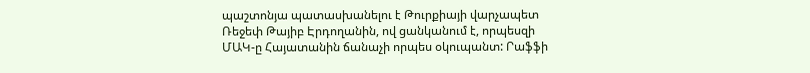պաշտոնյա պատասխանելու է Թուրքիայի վարչապետ Ռեջեփ Թայիբ Էրդողանին, ով ցանկանում է, որպեսզի ՄԱԿ-ը Հայատանին ճանաչի որպես օկուպանտ: Րաֆֆի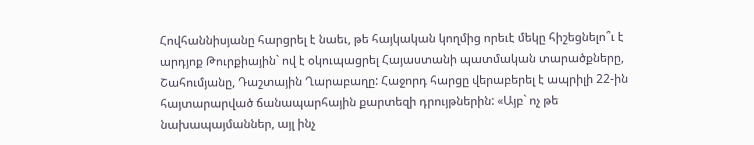Հովհաննիսյանը հարցրել է նաեւ, թե հայկական կողմից որեւէ մեկը հիշեցնելո՞ւ է արդյոք Թուրքիային` ով է օկուպացրել Հայաստանի պատմական տարածքները, Շահումյանը, Դաշտային Ղարաբաղը: Հաջորդ հարցը վերաբերել է ապրիլի 22-ին հայտարարված ճանապարհային քարտեզի դրույթներին: «Այբ` ոչ թե նախապայմաններ, այլ ինչ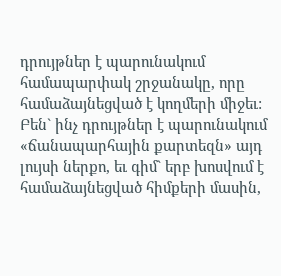դրույթներ է պարունակում համապարփակ շրջանակը, որը համաձայնեցված է կողմերի միջեւ: Բեն` ինչ դրույթներ է պարունակում «ճանապարհային քարտեզն» այդ լույսի ներքո, եւ գիմ` երբ խոսվում է համաձայնեցված հիմքերի մասին,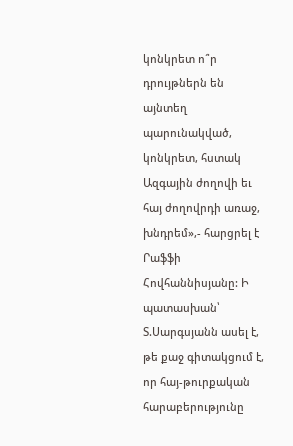կոնկրետ ո՞ր դրույթներն են այնտեղ պարունակված, կոնկրետ, հստակ Ազգային ժողովի եւ հայ ժողովրդի առաջ, խնդրեմ»,- հարցրել է Րաֆֆի Հովհաննիսյանը: Ի պատասխան՝ Տ.Սարգսյանն ասել է, թե քաջ գիտակցում է, որ հայ-թուրքական հարաբերությունը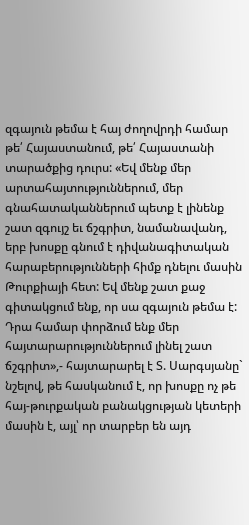զգայուն թեմա է հայ ժողովրդի համար թե՛ Հայաստանում, թե՛ Հայաստանի տարածքից դուրս: «Եվ մենք մեր արտահայտություններում, մեր գնահատականներում պետք է լինենք շատ զգույշ եւ ճշգրիտ, նամանավանդ, երբ խոսքը գնում է դիվանագիտական հարաբերությունների հիմք դնելու մասին Թուրքիայի հետ: Եվ մենք շատ քաջ գիտակցում ենք, որ սա զգայուն թեմա է: Դրա համար փորձում ենք մեր հայտարարություններում լինել շատ ճշգրիտ»,- հայտարարել է Տ. Սարգսյանը` նշելով, թե հասկանում է, որ խոսքը ոչ թե հայ-թուրքական բանակցության կետերի մասին է, այլ՝ որ տարբեր են այդ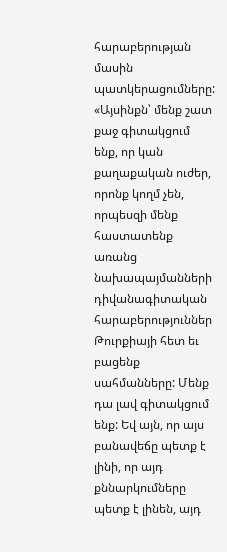հարաբերության մասին պատկերացումները: «Այսինքն՝ մենք շատ քաջ գիտակցում ենք, որ կան քաղաքական ուժեր, որոնք կողմ չեն, որպեսզի մենք հաստատենք առանց նախապայմանների դիվանագիտական հարաբերություններ Թուրքիայի հետ եւ բացենք սահմանները: Մենք դա լավ գիտակցում ենք: Եվ այն, որ այս բանավեճը պետք է լինի, որ այդ քննարկումները պետք է լինեն, այդ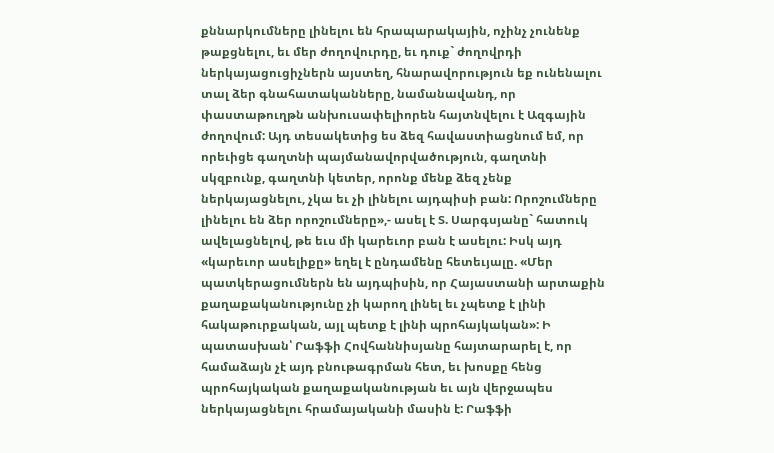քննարկումները լինելու են հրապարակային, ոչինչ չունենք թաքցնելու, եւ մեր ժողովուրդը, եւ դուք` ժողովրդի ներկայացուցիչներն այստեղ, հնարավորություն եք ունենալու տալ ձեր գնահատականները, նամանավանդ, որ փաստաթուղթն անխուսափելիորեն հայտնվելու է Ազգային ժողովում: Այդ տեսակետից ես ձեզ հավաստիացնում եմ, որ որեւիցե գաղտնի պայմանավորվածություն, գաղտնի սկզբունք, գաղտնի կետեր, որոնք մենք ձեզ չենք ներկայացնելու, չկա եւ չի լինելու այդպիսի բան: Որոշումները լինելու են ձեր որոշումները»,- ասել է Տ. Սարգսյանը` հատուկ ավելացնելով, թե եւս մի կարեւոր բան է ասելու: Իսկ այդ «կարեւոր ասելիքը» եղել է ընդամենը հետեւյալը. «Մեր պատկերացումներն են այդպիսին, որ Հայաստանի արտաքին քաղաքականությունը չի կարող լինել եւ չպետք է լինի հակաթուրքական, այլ պետք է լինի պրոհայկական»: Ի պատասխան՝ Րաֆֆի Հովհաննիսյանը հայտարարել է, որ համաձայն չէ այդ բնութագրման հետ, եւ խոսքը հենց պրոհայկական քաղաքականության եւ այն վերջապես ներկայացնելու հրամայականի մասին է: Րաֆֆի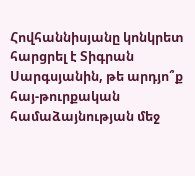Հովհաննիսյանը կոնկրետ հարցրել է Տիգրան Սարգսյանին, թե արդյո՞ք հայ-թուրքական համաձայնության մեջ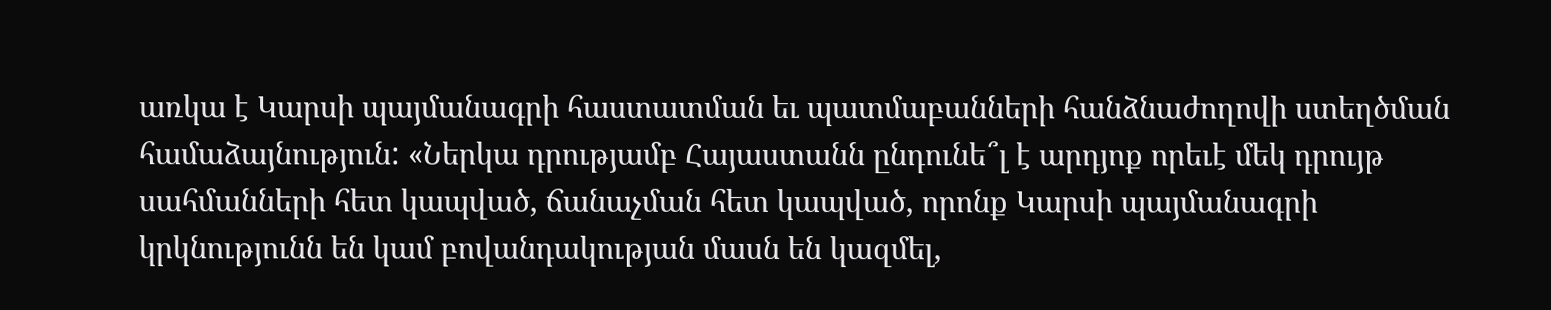առկա է Կարսի պայմանագրի հաստատման եւ պատմաբանների հանձնաժողովի ստեղծման համաձայնություն: «Ներկա դրությամբ Հայաստանն ընդունե՞լ է արդյոք որեւէ մեկ դրույթ սահմանների հետ կապված, ճանաչման հետ կապված, որոնք Կարսի պայմանագրի կրկնությունն են կամ բովանդակության մասն են կազմել,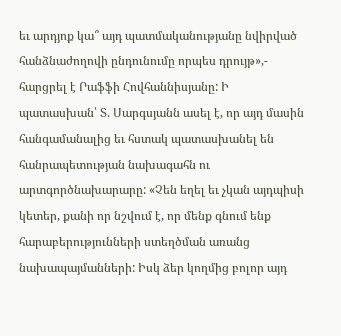եւ արդյոք կա՞ այդ պատմականությանը նվիրված հանձնաժողովի ընդունումը որպես դրույթ»,- հարցրել է Րաֆֆի Հովհաննիսյանը: Ի պատասխան՝ Տ. Սարգսյանն ասել է, որ այդ մասին հանգամանալից եւ հստակ պատասխանել են հանրապետության նախագահն ու արտգործնախարարը: «Չեն եղել եւ չկան այդպիսի կետեր, քանի որ նշվում է, որ մենք գնում ենք հարաբերությունների ստեղծման առանց նախապայմանների: Իսկ ձեր կողմից բոլոր այդ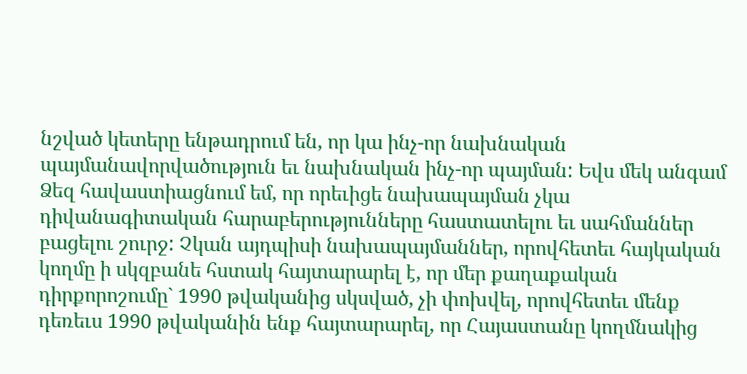նշված կետերը ենթադրում են, որ կա ինչ-որ նախնական պայմանավորվածություն եւ նախնական ինչ-որ պայման: Եվս մեկ անգամ Ձեզ հավաստիացնում եմ, որ որեւիցե նախապայման չկա դիվանագիտական հարաբերությունները հաստատելու եւ սահմաններ բացելու շուրջ: Չկան այդպիսի նախապայմաններ, որովհետեւ հայկական կողմը ի սկզբանե հստակ հայտարարել է, որ մեր քաղաքական դիրքորոշումը` 1990 թվականից սկսված, չի փոխվել, որովհետեւ մենք դեռեւս 1990 թվականին ենք հայտարարել, որ Հայաստանը կողմնակից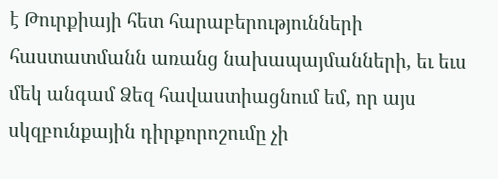է Թուրքիայի հետ հարաբերությունների հաստատմանն առանց նախապայմանների, եւ եւս մեկ անգամ Ձեզ հավաստիացնում եմ, որ այս սկզբունքային դիրքորոշումը չի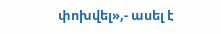փոխվել»,- ասել է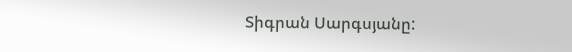Տիգրան Սարգսյանը: